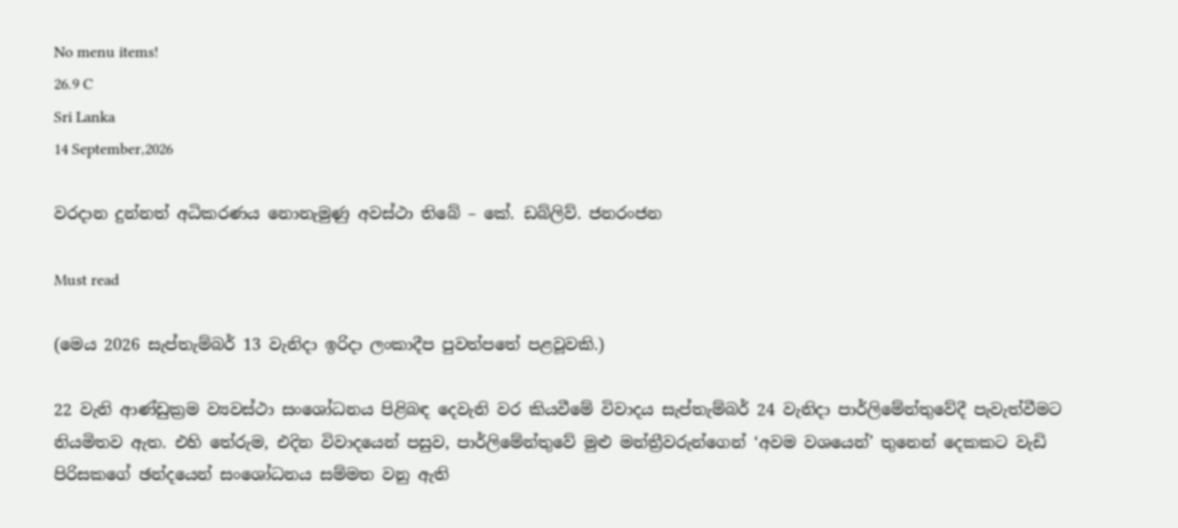No menu items!
26.9 C
Sri Lanka
14 September,2026

වරදාන දුන්නත් අධිකරණය නොනැමුණු අවස්ථා තිබේ – කේ. ඩබ්ලිව්. ජනරංජන

Must read

(මෙය 2026 සැප්තැම්බර් 13 වැනිදා ඉරිදා ලංකාදීප පුවත්පතේ පළවූවකි.)

22 වැනි ආණ්ඩුක්‍රම ව්‍යවස්ථා සංශෝධනය පිළිබඳ දෙවැනි වර කියවීමේ විවාදය සැප්තැම්බර් 24 වැනිදා පාර්ලිමේන්තුවේදී පැවැත්වීමට නියමිතව ඇත. එහි තේරුම, එදින විවාදයෙන් පසුව, පාර්ලිමේන්තුවේ මුළු මන්ත්‍රීවරුන්ගෙන් ‘අවම වශයෙන්’ තුනෙන් දෙකකට වැඩි පිරිසකගේ ඡන්දයෙන් සංශෝධනය සම්මත වනු ඇති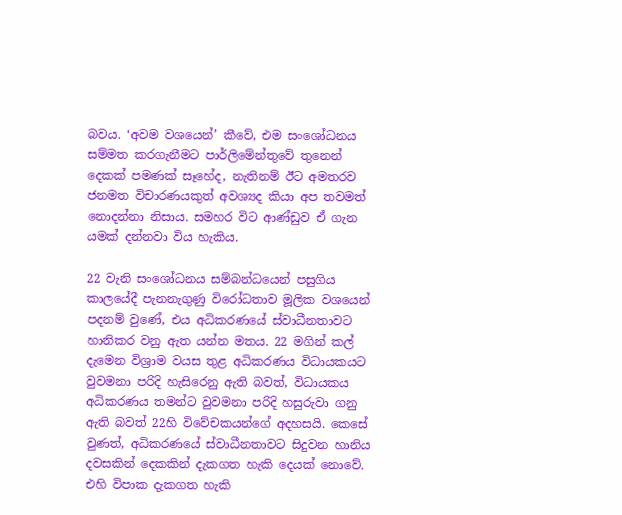බවය. ‘අවම වශයෙන්’ කීවේ, එම සංශෝධනය සම්මත කරගැනීමට පාර්ලිමේන්තුවේ තුනෙන් දෙකක් පමණක් සෑහේද, නැතිනම් ඊට අමතරව ජනමත විචාරණයකුත් අවශ්‍යද කියා අප තවමත් නොදන්නා නිසාය. සමහර විට ආණ්ඩුව ඒ ගැන යමක් දන්නවා විය හැකිය.

22 වැනි සංශෝධනය සම්බන්ධයෙන් පසුගිය කාලයේදී පැනනැගුණු විරෝධතාව මූලික වශයෙන් පදනම් වුණේ, එය අධිකරණයේ ස්වාධීනතාවට හානිකර වනු ඇත යන්න මතය. 22 මගින් කල් දැමෙන විශ්‍රාම වයස තුළ අධිකරණය විධායකයට වුවමනා පරිදි හැසිරෙනු ඇති බවත්, විධායකය අධිකරණය තමන්ට වුවමනා පරිදි හසුරුවා ගනු ඇති බවත් 22හි විවේචකයන්ගේ අදහසයි. කෙසේ වුණත්, අධිකරණයේ ස්වාධීනතාවට සිදුවන හානිය දවසකින් දෙකකින් දැකගත හැකි දෙයක් නොවේ. එහි විපාක දැකගත හැකි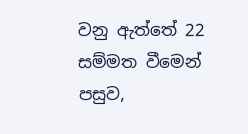වනු ඇත්තේ 22 සම්මත වීමෙන් පසුව,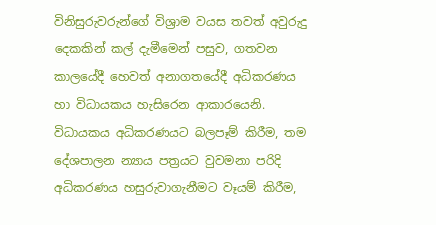විනිසුරුවරුන්ගේ විශ්‍රාම වයස තවත් අවුරුදු දෙකකින් කල් දැමීමෙන් පසුව, ගතවන කාලයේදී හෙවත් අනාගතයේදී අධිකරණය හා විධායකය හැසිරෙන ආකාරයෙනි.
විධායකය අධිකරණයට බලපෑම් කිරීම, තම දේශපාලන න්‍යාය පත්‍රයට වුවමනා පරිදි අධිකරණය හසුරුවාගැනීමට වෑයම් කිරීම,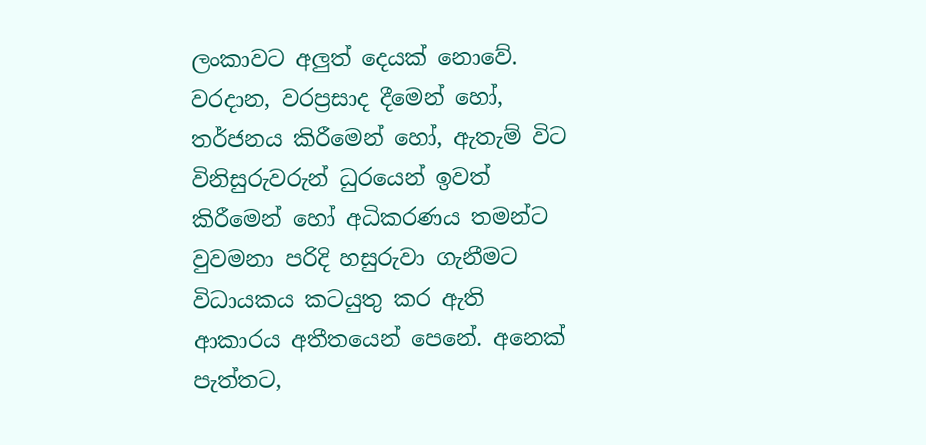ලංකාවට අලුත් දෙයක් නොවේ. වරදාන, වරප්‍රසාද දීමෙන් හෝ, තර්ජනය කිරීමෙන් හෝ, ඇතැම් විට විනිසුරුවරුන් ධුරයෙන් ඉවත් කිරීමෙන් හෝ අධිකරණය තමන්ට වුවමනා පරිදි හසුරුවා ගැනීමට විධායකය කටයුතු කර ඇති ආකාරය අතීතයෙන් පෙනේ. අනෙක් පැත්තට,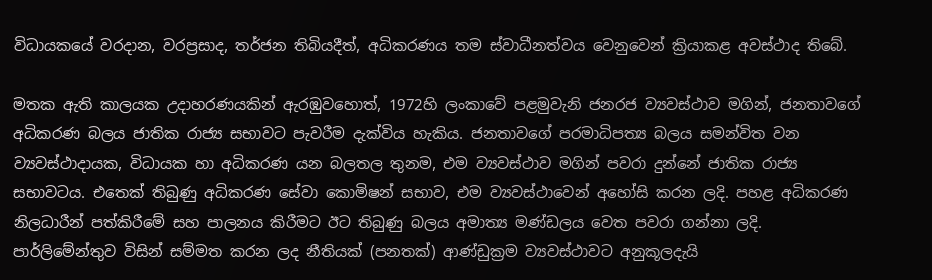විධායකයේ වරදාන, වරප්‍රසාද, තර්ජන තිබියදීත්, අධිකරණය තම ස්වාධීනත්වය වෙනුවෙන් ක්‍රියාකළ අවස්ථාද තිබේ.

මතක ඇති කාලයක උදාහරණයකින් ඇරඹුවහොත්, 1972හි ලංකාවේ පළමුවැනි ජනරජ ව්‍යවස්ථාව මගින්, ජනතාවගේ අධිකරණ බලය ජාතික රාජ්‍ය සභාවට පැවරීම දැක්විය හැකිය. ජනතාවගේ පරමාධිපත්‍ය බලය සමන්විත වන ව්‍යවස්ථාදායක, විධායක හා අධිකරණ යන බලතල තුනම, එම ව්‍යවස්ථාව මගින් පවරා දුන්නේ ජාතික රාජ්‍ය සභාවටය. එතෙක් තිබුණු අධිකරණ සේවා කොමිෂන් සභාව, එම ව්‍යවස්ථාවෙන් අහෝසි කරන ලදි. පහළ අධිකරණ නිලධාරීන් පත්කිරීමේ සහ පාලනය කිරීමට ඊට තිබුණු බලය අමාත්‍ය මණ්ඩලය වෙත පවරා ගන්නා ලදි. පාර්ලිමේන්තුව විසින් සම්මත කරන ලද නීතියක් (පනතක්) ආණ්ඩුක්‍රම ව්‍යවස්ථාවට අනුකූලදැයි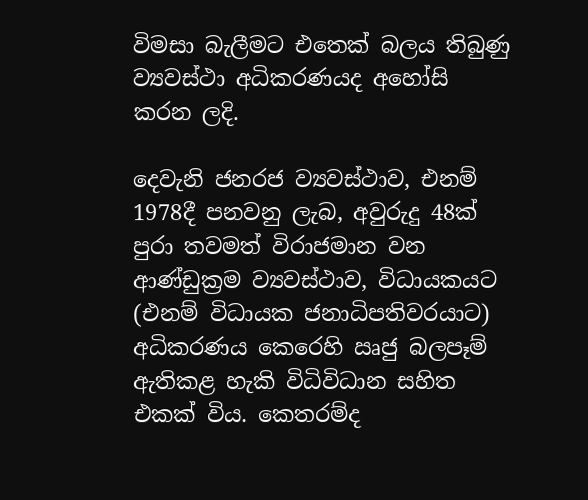විමසා බැලීමට එතෙක් බලය තිබුණු ව්‍යවස්ථා අධිකරණයද අහෝසි කරන ලදි.

දෙවැනි ජනරජ ව්‍යවස්ථාව, එනම් 1978දී පනවනු ලැබ, අවුරුදු 48ක් පුරා තවමත් විරාජමාන වන ආණ්ඩුක්‍රම ව්‍යවස්ථාව, විධායකයට (එනම් විධායක ජනාධිපතිවරයාට) අධිකරණය කෙරෙහි ඍජු බලපෑම් ඇතිකළ හැකි විධිවිධාන සහිත එකක් විය. කෙතරම්ද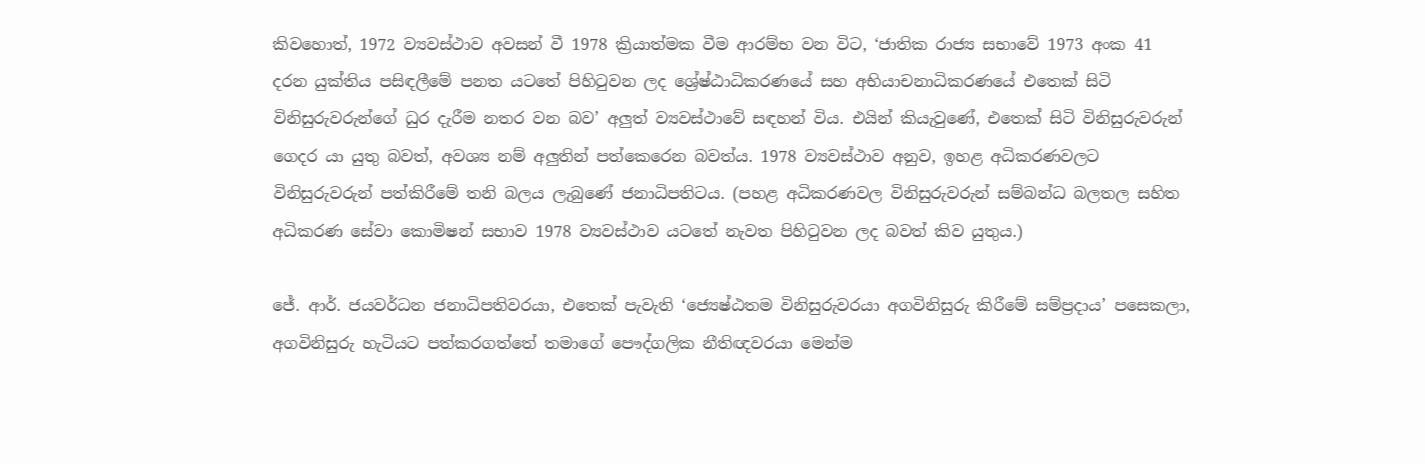කිවහොත්, 1972 ව්‍යවස්ථාව අවසන් වී 1978 ක්‍රියාත්මක වීම ආරම්භ වන විට, ‘ජාතික රාජ්‍ය සභාවේ 1973 අංක 41 දරන යුක්තිය පසිඳලීමේ පනත යටතේ පිහිටුවන ලද ශ්‍රේෂ්ඨාධිකරණයේ සහ අභියාචනාධිකරණයේ එතෙක් සිටි විනිසුරුවරුන්ගේ ධුර දැරීම නතර වන බව’ අලුත් ව්‍යවස්ථාවේ සඳහන් විය. එයින් කියැවුණේ, එතෙක් සිටි විනිසුරුවරුන් ගෙදර යා යුතු බවත්, අවශ්‍ය නම් අලුතින් පත්කෙරෙන බවත්ය. 1978 ව්‍යවස්ථාව අනුව, ඉහළ අධිකරණවලට විනිසුරුවරුන් පත්කිරීමේ තනි බලය ලැබුණේ ජනාධිපතිටය. (පහළ අධිකරණවල විනිසුරුවරුන් සම්බන්ධ බලතල සහිත අධිකරණ සේවා කොමිෂන් සභාව 1978 ව්‍යවස්ථාව යටතේ නැවත පිහිටුවන ලද බවත් කිව යුතුය.)

ජේ. ආර්. ජයවර්ධන ජනාධිපතිවරයා, එතෙක් පැවැති ‘ජ්‍යෙෂ්ඨතම විනිසුරුවරයා අගවිනිසුරු කිරීමේ සම්ප්‍රදාය’ පසෙකලා, අගවිනිසුරු හැටියට පත්කරගත්තේ තමාගේ පෞද්ගලික නීතිඥවරයා මෙන්ම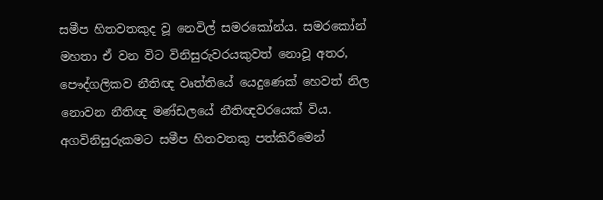සමීප හිතවතකුද වූ නෙවිල් සමරකෝන්ය. සමරකෝන් මහතා ඒ වන විට විනිසුරුවරයකුවත් නොවූ අතර, පෞද්ගලිකව නීතිඥ වෘත්තියේ යෙදුණෙක් හෙවත් නිල නොවන නීතිඥ මණ්ඩලයේ නීතිඥවරයෙක් විය. අගවිනිසුරුකමට සමීප හිතවතකු පත්කිරීමෙන්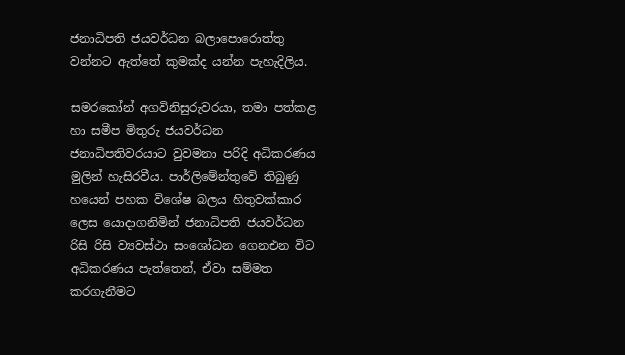ජනාධිපති ජයවර්ධන බලාපොරොත්තු වන්නට ඇත්තේ කුමක්ද යන්න පැහැදිලිය.

සමරකෝන් අගවිනිසුරුවරයා, තමා පත්කළ හා සමීප මිතුරු ජයවර්ධන ජනාධිපතිවරයාට වුවමනා පරිදි අධිකරණය මුලින් හැසිරවීය. පාර්ලිමේන්තුවේ තිබුණු හයෙන් පහක විශේෂ බලය හිතුවක්කාර ලෙස යොදාගනිමින් ජනාධිපති ජයවර්ධන රිසි රිසි ව්‍යවස්ථා සංශෝධන ගෙනඑන විට අධිකරණය පැත්තෙන්, ඒවා සම්මත කරගැනීමට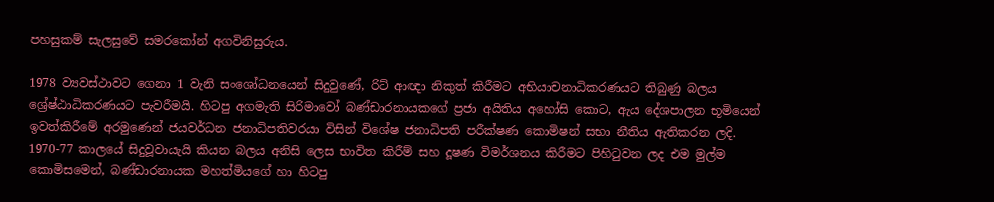පහසුකම් සැලසුවේ සමරකෝන් අගවිනිසුරුය.

1978 ව්‍යවස්ථාවට ගෙනා 1 වැනි සංශෝධනයෙන් සිදුවුණේ, රිට් ආඥා නිකුත් කිරීමට අභියාචනාධිකරණයට තිබුණු බලය ශ්‍රේෂ්ඨාධිකරණයට පැවරීමයි. හිටපු අගමැති සිරිමාවෝ බණ්ඩාරනායකගේ ප්‍රජා අයිතිය අහෝසි කොට, ඇය දේශපාලන භූමියෙන් ඉවත්කිරීමේ අරමුණෙන් ජයවර්ධන ජනාධිපතිවරයා විසින් විශේෂ ජනාධිපති පරීක්ෂණ කොමිෂන් සභා නීතිය ඇතිකරන ලදි. 1970-77 කාලයේ සිදුවූවායැයි කියන බලය අනිසි ලෙස භාවිත කිරීම් සහ දූෂණ විමර්ශනය කිරීමට පිහිටුවන ලද එම මුල්ම කොමිසමෙන්, බණ්ඩාරනායක මහත්මියගේ හා හිටපු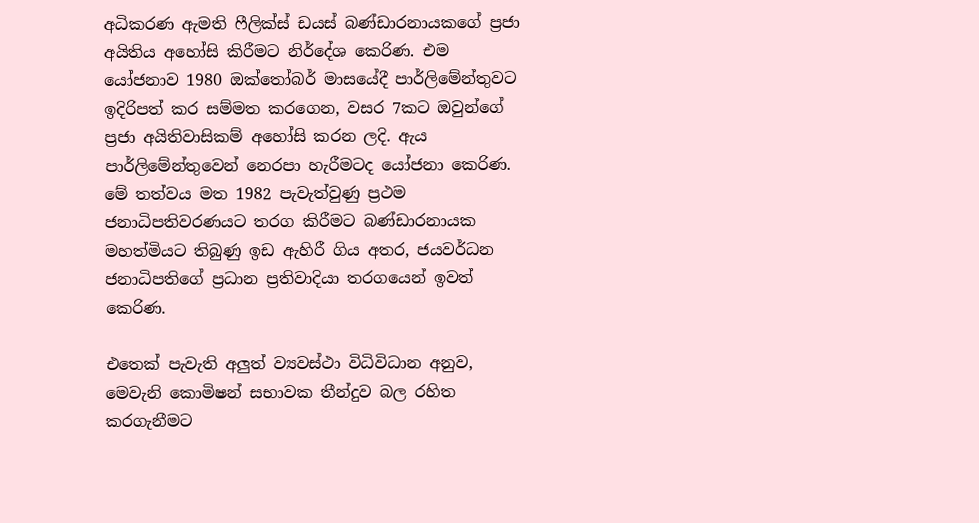අධිකරණ ඇමති ෆීලික්ස් ඩයස් බණ්ඩාරනායකගේ ප්‍රජා අයිතිය අහෝසි කිරීමට නිර්දේශ කෙරිණ. එම යෝජනාව 1980 ඔක්තෝබර් මාසයේදී පාර්ලිමේන්තුවට ඉදිරිපත් කර සම්මත කරගෙන, වසර 7කට ඔවුන්ගේ ප්‍රජා අයිතිවාසිකම් අහෝසි කරන ලදි. ඇය පාර්ලිමේන්තුවෙන් නෙරපා හැරීමටද යෝජනා කෙරිණ. මේ තත්වය මත 1982 පැවැත්වුණු ප්‍රථම ජනාධිපතිවරණයට තරග කිරීමට බණ්ඩාරනායක මහත්මියට තිබුණු ඉඩ ඇහිරී ගිය අතර, ජයවර්ධන ජනාධිපතිගේ ප්‍රධාන ප්‍රතිවාදියා තරගයෙන් ඉවත් කෙරිණ.

එතෙක් පැවැති අලුත් ව්‍යවස්ථා විධිවිධාන අනුව, මෙවැනි කොමිෂන් සභාවක තීන්දුව බල රහිත කරගැනීමට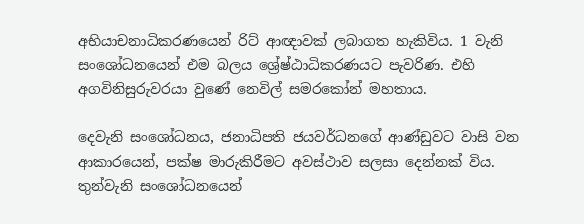අභියාචනාධිකරණයෙන් රිට් ආඥාවක් ලබාගත හැකිවිය. 1 වැනි සංශෝධනයෙන් එම බලය ශ්‍රේෂ්ඨාධිකරණයට පැවරිණ. එහි අගවිනිසුරුවරයා වුණේ නෙවිල් සමරකෝන් මහතාය.

දෙවැනි සංශෝධනය, ජනාධිපති ජයවර්ධනගේ ආණ්ඩුවට වාසි වන ආකාරයෙන්, පක්ෂ මාරුකිරීමට අවස්ථාව සලසා දෙන්නක් විය. තුන්වැනි සංශෝධනයෙන්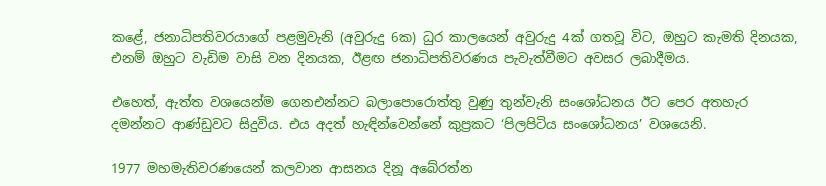කළේ, ජනාධිපතිවරයාගේ පළමුවැනි (අවුරුදු 6ක) ධුර කාලයෙන් අවුරුදු 4ක් ගතවූ විට, ඔහුට කැමති දිනයක, එනම් ඔහුට වැඩිම වාසි වන දිනයක, ඊළඟ ජනාධිපතිවරණය පැවැත්වීමට අවසර ලබාදීමය.

එහෙත්, ඇත්ත වශයෙන්ම ගෙනඑන්නට බලාපොරොත්තු වුණු තුන්වැනි සංශෝධනය ඊට පෙර අතහැර දමන්නට ආණ්ඩුවට සිදුවිය. එය අදත් හැඳින්වෙන්නේ කුප්‍රකට ‘පිලපිටිය සංශෝධනය’ වශයෙනි.

1977 මහමැතිවරණයෙන් කලවාන ආසනය දිනූ අබේරත්න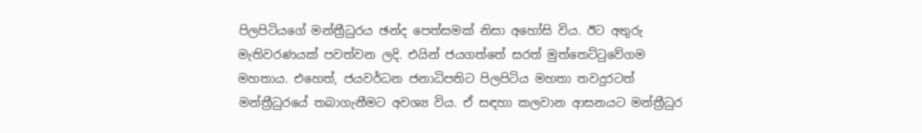පිලපිටියගේ මන්ත්‍රීධුරය ඡන්ද පෙත්සමක් නිසා අහෝසි විය. ඊට අතුරු මැතිවරණයක් පවත්වන ලදි. එයින් ජයගත්තේ සරත් මුත්තෙට්ටුවේගම මහතාය. එහෙත්, ජයවර්ධන ජනාධිපතිට පිලපිටිය මහතා තවදුරටත් මන්ත්‍රීධුරයේ තබාගැනීමට අවශ්‍ය විය. ඒ සඳහා කලවාන ආසනයට මන්ත්‍රීධුර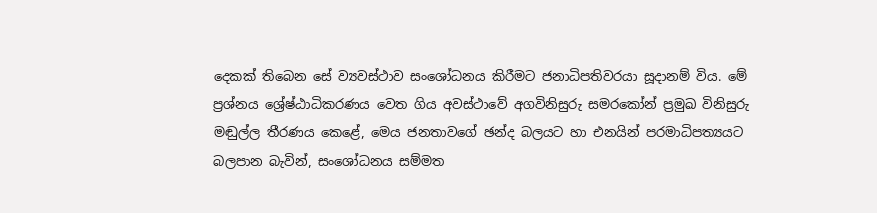දෙකක් තිබෙන සේ ව්‍යවස්ථාව සංශෝධනය කිරීමට ජනාධිපතිවරයා සූදානම් විය. මේ ප්‍රශ්නය ශ්‍රේෂ්ඨාධිකරණය වෙත ගිය අවස්ථාවේ අගවිනිසුරු සමරකෝන් ප්‍රමුඛ විනිසුරු මඬුල්ල තීරණය කෙළේ, මෙය ජනතාවගේ ඡන්ද බලයට හා එනයින් පරමාධිපත්‍යයට බලපාන බැවින්, සංශෝධනය සම්මත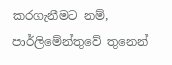කරගැනීමට නම්, පාර්ලිමේන්තුවේ තුනෙන්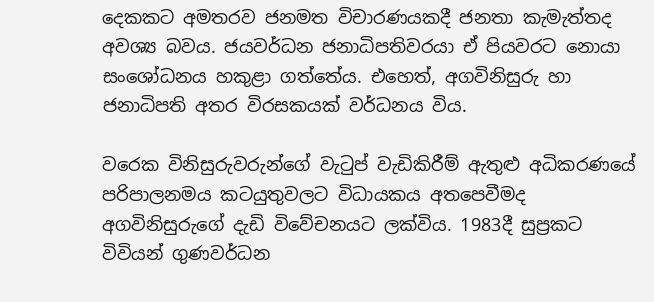දෙකකට අමතරව ජනමත විචාරණයකදී ජනතා කැමැත්තද අවශ්‍ය බවය. ජයවර්ධන ජනාධිපතිවරයා ඒ පියවරට නොයා සංශෝධනය හකුළා ගත්තේය. එහෙත්, අගවිනිසුරු හා ජනාධිපති අතර විරසකයක් වර්ධනය විය.

වරෙක විනිසුරුවරුන්ගේ වැටුප් වැඩිකිරීම් ඇතුළු අධිකරණයේ පරිපාලනමය කටයුතුවලට විධායකය අතපෙවීමද අගවිනිසුරුගේ දැඩි විවේචනයට ලක්විය. 1983දී සුප්‍රකට විවියන් ගුණවර්ධන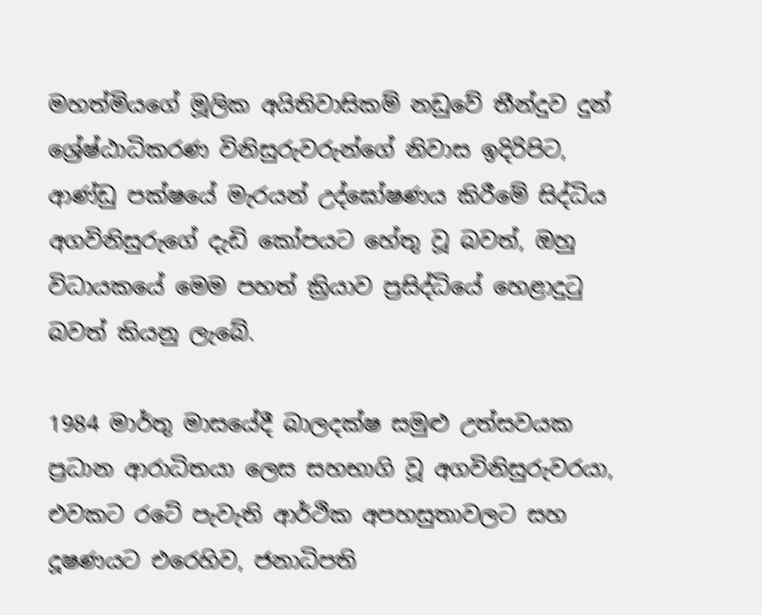මහත්මියගේ මූලික අයිතිවාසිකම් නඩුවේ තීන්දුව දුන් ශ්‍රේෂ්ඨාධිකරණ විනිසුරුවරුන්ගේ නිවාස ඉදිරිපිට, ආණ්ඩු පක්ෂයේ මැරයන් උද්ඝෝෂණය කිරීමේ සිද්ධිය අගවිනිසුරුගේ දැඩි කෝපයට හේතු වූ බවත්, ඔහු විධායකයේ මෙම පහත් ක්‍රියාව ප්‍රසිද්ධියේ හෙළාදුටු බවත් කියනු ලැබේ.

1984 මාර්තු මාසයේදී බාලදක්ෂ සමුළු උත්සවයක ප්‍රධාන ආරාධිතයා ලෙස සහභාගි වූ අගවිනිසුරුවරයා, එවකට රටේ පැවැති ආර්ථික අපහසුතාවලට සහ දූෂණයට එරෙහිව, ජනාධිපති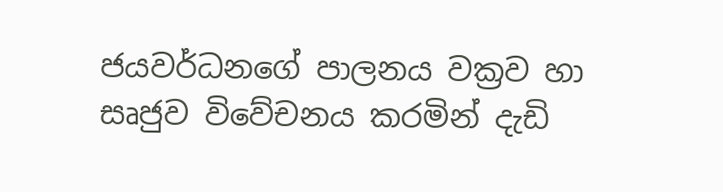ජයවර්ධනගේ පාලනය වක්‍රව හා සෘජුව විවේචනය කරමින් දැඩි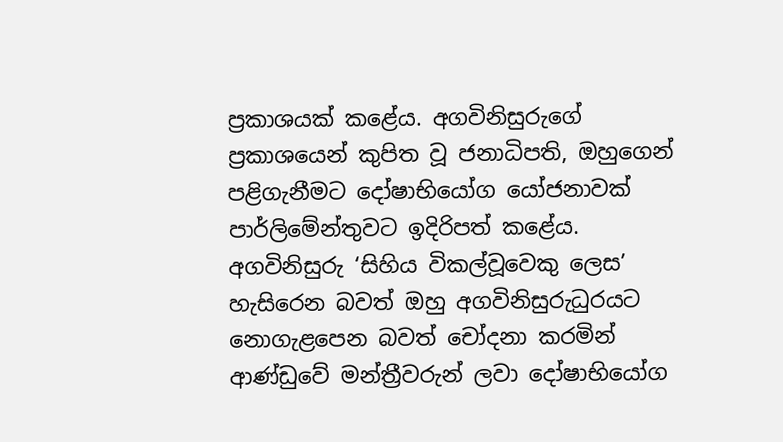ප්‍රකාශයක් කළේය. අගවිනිසුරුගේ ප්‍රකාශයෙන් කුපිත වූ ජනාධිපති, ඔහුගෙන් පළිගැනීමට දෝෂාභියෝග යෝජනාවක් පාර්ලිමේන්තුවට ඉදිරිපත් කළේය. අගවිනිසුරු ‘සිහිය විකල්වූවෙකු ලෙස’ හැසිරෙන බවත් ඔහු අගවිනිසුරුධුරයට නොගැළපෙන බවත් චෝදනා කරමින් ආණ්ඩුවේ මන්ත්‍රීවරුන් ලවා දෝෂාභියෝග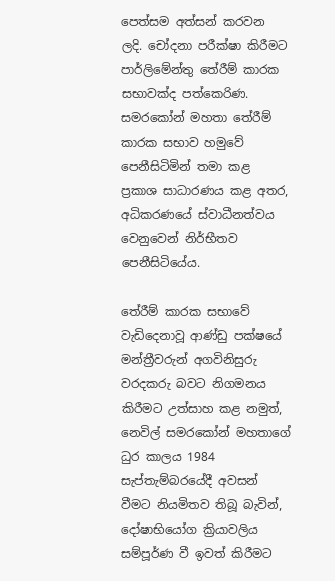පෙත්සම අත්සන් කරවන ලදි. චෝදනා පරීක්ෂා කිරීමට පාර්ලිමේන්තු තේරීම් කාරක සභාවක්ද පත්කෙරිණ. සමරකෝන් මහතා තේරීම් කාරක සභාව හමුවේ පෙනීසිටිමින් තමා කළ ප්‍රකාශ සාධාරණය කළ අතර, අධිකරණයේ ස්වාධීනත්වය වෙනුවෙන් නිර්භීතව පෙනීසිටියේය.

තේරීම් කාරක සභාවේ වැඩිදෙනාවූ ආණ්ඩු පක්ෂයේ මන්ත්‍රීවරුන් අගවිනිසුරු වරදකරු බවට නිගමනය කිරීමට උත්සාහ කළ නමුත්, නෙවිල් සමරකෝන් මහතාගේ ධුර කාලය 1984 සැප්තැම්බරයේදී අවසන් වීමට නියමිතව තිබූ බැවින්, දෝෂාභියෝග ක්‍රියාවලිය සම්පූර්ණ වී ඉවත් කිරීමට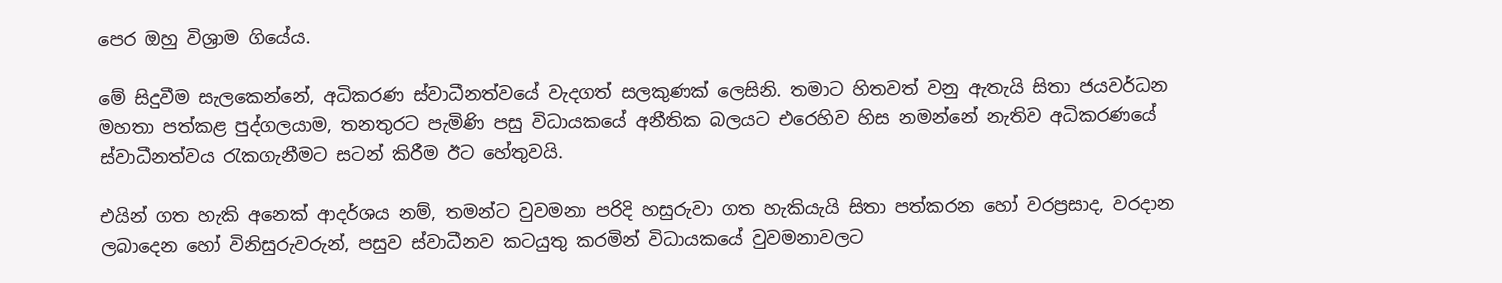පෙර ඔහු විශ්‍රාම ගියේය.

මේ සිදුවීම සැලකෙන්නේ, අධිකරණ ස්වාධීනත්වයේ වැදගත් සලකුණක් ලෙසිනි. තමාට හිතවත් වනු ඇතැයි සිතා ජයවර්ධන මහතා පත්කළ පුද්ගලයාම, තනතුරට පැමිණි පසු විධායකයේ අනීතික බලයට එරෙහිව හිස නමන්නේ නැතිව අධිකරණයේ ස්වාධීනත්වය රැකගැනීමට සටන් කිරීම ඊට හේතුවයි.

එයින් ගත හැකි අනෙක් ආදර්ශය නම්, තමන්ට වුවමනා පරිදි හසුරුවා ගත හැකියැයි සිතා පත්කරන හෝ වරප්‍රසාද, වරදාන ලබාදෙන හෝ විනිසුරුවරුන්, පසුව ස්වාධීනව කටයුතු කරමින් විධායකයේ වුවමනාවලට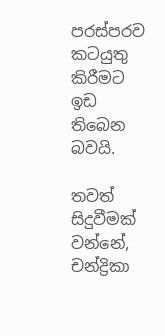පරස්පරව කටයුතු කිරීමට ඉඩ තිබෙන බවයි.

තවත් සිදුවීමක් වන්නේ, චන්ද්‍රිකා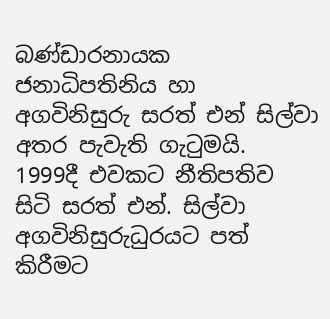බණ්ඩාරනායක ජනාධිපතිනිය හා අගවිනිසුරු සරත් එන් සිල්වා අතර පැවැති ගැටුමයි.
1999දී එවකට නීතිපතිව සිටි සරත් එන්. සිල්වා අගවිනිසුරුධුරයට පත් කිරීමට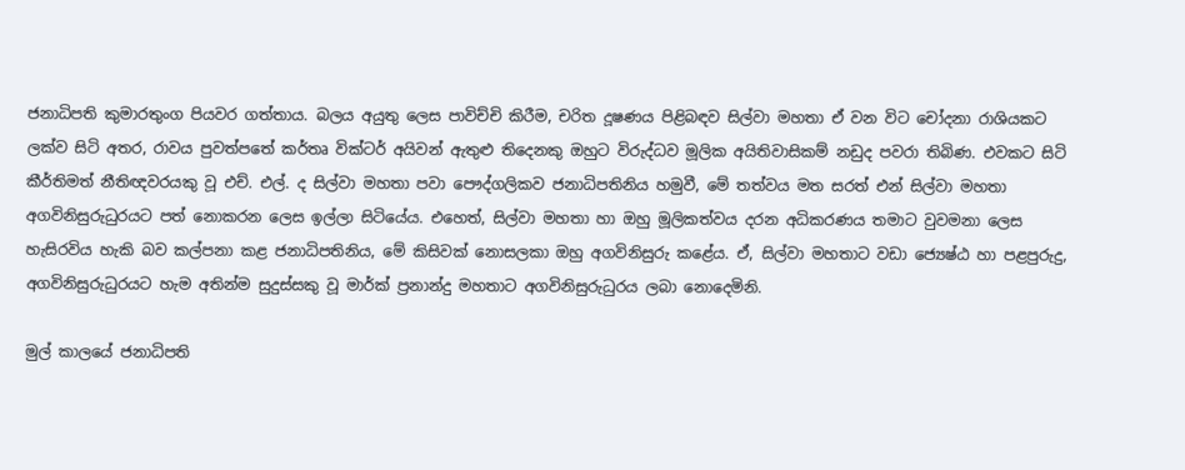ජනාධිපති කුමාරතුංග පියවර ගත්තාය. බලය අයුතු ලෙස පාවිච්චි කිරීම, චරිත දූෂණය පිළිබඳව සිල්වා මහතා ඒ වන විට චෝදනා රාශියකට ලක්ව සිටි අතර, රාවය පුවත්පතේ කර්තෘ වික්ටර් අයිවන් ඇතුළු තිදෙනකු ඔහුට විරුද්ධව මූලික අයිතිවාසිකම් නඩුද පවරා තිබිණ. එවකට සිටි කීර්තිමත් නීතිඥවරයකු වූ එච්. එල්. ද සිල්වා මහතා පවා පෞද්ගලිකව ජනාධිපතිනිය හමුවී, මේ තත්වය මත සරත් එන් සිල්වා මහතා අගවිනිසුරුධුරයට පත් නොකරන ලෙස ඉල්ලා සිටියේය. එහෙත්, සිල්වා මහතා හා ඔහු මූලිකත්වය දරන අධිකරණය තමාට වුවමනා ලෙස හැසිරවිය හැකි බව කල්පනා කළ ජනාධිපතිනිය, මේ කිසිවක් නොසලකා ඔහු අගවිනිසුරු කළේය. ඒ, සිල්වා මහතාට වඩා ජ්‍යෙෂ්ඨ හා පළපුරුදු, අගවිනිසුරුධුරයට හැම අතින්ම සුදුස්සකු වූ මාර්ක් ප්‍රනාන්දු මහතාට අගවිනිසුරුධුරය ලබා නොදෙමිනි.

මුල් කාලයේ ජනාධිපති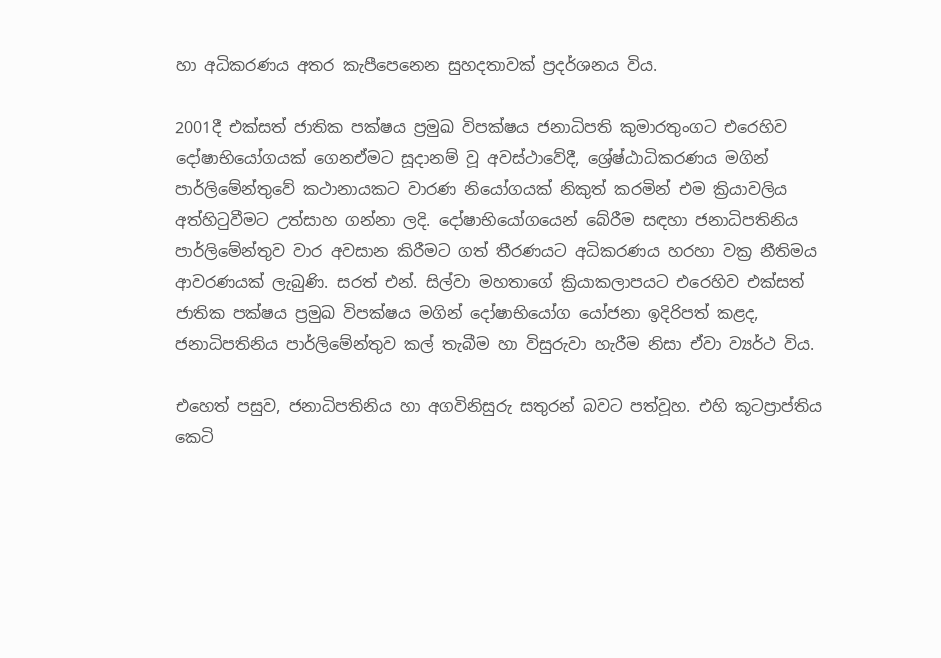හා අධිකරණය අතර කැපීපෙනෙන සුහදතාවක් ප්‍රදර්ශනය විය.

2001දී එක්සත් ජාතික පක්ෂය ප්‍රමුඛ විපක්ෂය ජනාධිපති කුමාරතුංගට එරෙහිව දෝෂාභියෝගයක් ගෙනඒමට සූදානම් වූ අවස්ථාවේදී, ශ්‍රේෂ්ඨාධිකරණය මගින් පාර්ලිමේන්තුවේ කථානායකට වාරණ නියෝගයක් නිකුත් කරමින් එම ක්‍රියාවලිය අත්හිටුවීමට උත්සාහ ගන්නා ලදි. දෝෂාභියෝගයෙන් බේරීම සඳහා ජනාධිපතිනිය පාර්ලිමේන්තුව වාර අවසාන කිරීමට ගත් තීරණයට අධිකරණය හරහා වක්‍ර නීතිමය ආවරණයක් ලැබුණි. සරත් එන්. සිල්වා මහතාගේ ක්‍රියාකලාපයට එරෙහිව එක්සත් ජාතික පක්ෂය ප්‍රමුඛ විපක්ෂය මගින් දෝෂාභියෝග යෝජනා ඉදිරිපත් කළද, ජනාධිපතිනිය පාර්ලිමේන්තුව කල් තැබීම හා විසුරුවා හැරීම නිසා ඒවා ව්‍යර්ථ විය.

එහෙත් පසුව, ජනාධිපතිනිය හා අගවිනිසුරු සතුරන් බවට පත්වූහ. එහි කූටප්‍රාප්තිය කෙටි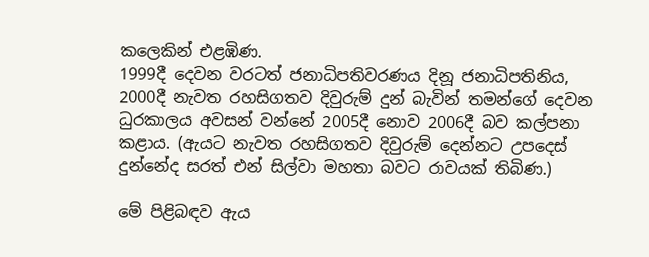කලෙකින් එළඹිණ.
1999දී දෙවන වරටත් ජනාධිපතිවරණය දිනූ ජනාධිපතිනිය, 2000දී නැවත රහසිගතව දිවුරුම් දුන් බැවින් තමන්ගේ දෙවන ධුරකාලය අවසන් වන්නේ 2005දී නොව 2006දී බව කල්පනා කළාය. (ඇයට නැවත රහසිගතව දිවුරුම් දෙන්නට උපදෙස් දුන්නේද සරත් එන් සිල්වා මහතා බවට රාවයක් තිබිණ.)

මේ පිළිබඳව ඇය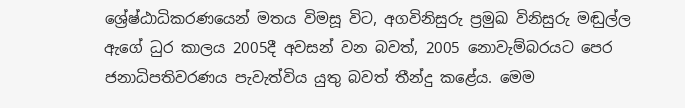ශ්‍රේෂ්ඨාධිකරණයෙන් මතය විමසූ විට, අගවිනිසුරු ප්‍රමුඛ විනිසුරු මඬුල්ල ඇගේ ධුර කාලය 2005දී අවසන් වන බවත්, 2005 නොවැම්බරයට පෙර ජනාධිපතිවරණය පැවැත්විය යුතු බවත් තීන්දු කළේය. මෙම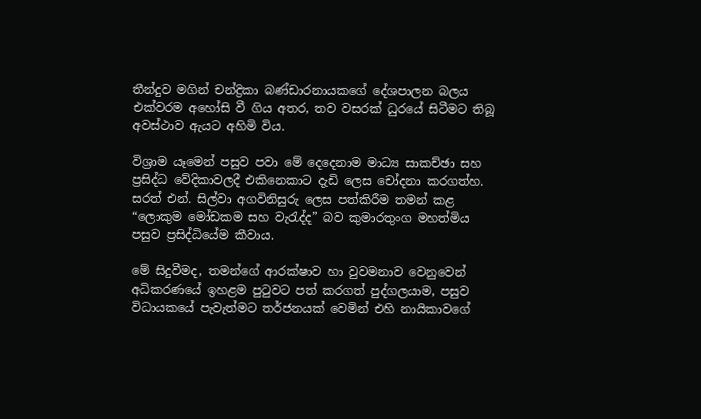තීන්දුව මගින් චන්ද්‍රිකා බණ්ඩාරනායකගේ දේශපාලන බලය එක්වරම අහෝසි වී ගිය අතර, තව වසරක් ධුරයේ සිටීමට තිබූ අවස්ථාව ඇයට අහිමි විය.

විශ්‍රාම යෑමෙන් පසුව පවා මේ දෙදෙනාම මාධ්‍ය සාකච්ඡා සහ ප්‍රසිද්ධ වේදිකාවලදී එකිනෙකාට දැඩි ලෙස චෝදනා කරගත්හ. සරත් එන්. සිල්වා අගවිනිසුරු ලෙස පත්කිරීම තමන් කළ “ලොකුම මෝඩකම සහ වැරැද්ද” බව කුමාරතුංග මහත්මිය පසුව ප්‍රසිද්ධියේම කීවාය.

මේ සිදුවීමද, තමන්ගේ ආරක්ෂාව හා වුවමනාව වෙනුවෙන් අධිකරණයේ ඉහළම පුටුවට පත් කරගත් පුද්ගලයාම, පසුව විධායකයේ පැවැත්මට තර්ජනයක් වෙමින් එහි නායිකාවගේ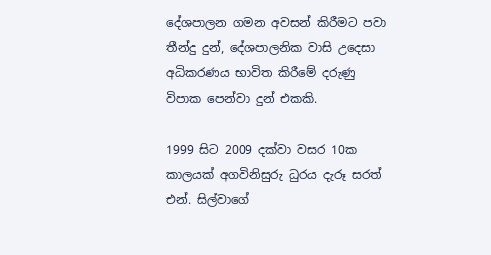දේශපාලන ගමන අවසන් කිරීමට පවා තීන්දු දුන්, දේශපාලනික වාසි උදෙසා අධිකරණය භාවිත කිරීමේ දරුණු විපාක පෙන්වා දුන් එකකි.

1999 සිට 2009 දක්වා වසර 10ක කාලයක් අගවිනිසුරු ධුරය දැරූ සරත් එන්. සිල්වාගේ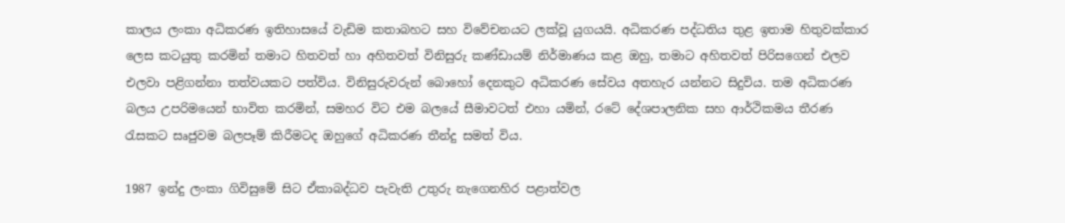කාලය ලංකා අධිකරණ ඉතිහාසයේ වැඩිම කතාබහට සහ විවේචනයට ලක්වූ යුගයයි. අධිකරණ පද්ධතිය තුළ ඉතාම හිතුවක්කාර ලෙස කටයුතු කරමින් තමාට හිතවත් හා අහිතවත් විනිසුරු කණ්ඩායම් නිර්මාණය කළ ඔහු, තමාට අහිතවත් පිරිසගෙන් එලව එලවා පළිගන්නා තත්වයකට පත්විය. විනිසුරුවරුන් බොහෝ දෙනකුට අධිකරණ සේවය අතහැර යන්නට සිදුවිය. තම අධිකරණ බලය උපරිමයෙන් භාවිත කරමින්, සමහර විට එම බලයේ සීමාවටත් එහා යමින්, රටේ දේශපාලනික සහ ආර්ථිකමය තීරණ රැසකට සෘජුවම බලපෑම් කිරීමටද ඔහුගේ අධිකරණ තීන්දු සමත් විය.

1987 ඉන්දු ලංකා ගිවිසුමේ සිට ඒකාබද්ධව පැවැති උතුරු නැගෙනහිර පළාත්වල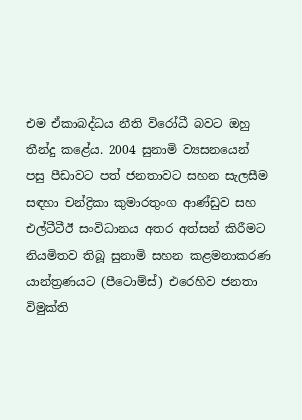එම ඒකාබද්ධය නීති විරෝධී බවට ඔහු තීන්දු කළේය. 2004 සුනාමි ව්‍යසනයෙන් පසු පීඩාවට පත් ජනතාවට සහන සැලසීම සඳහා චන්ද්‍රිකා කුමාරතුංග ආණ්ඩුව සහ එල්ටීටීඊ සංවිධානය අතර අත්සන් කිරීමට නියමිතව තිබූ සුනාමි සහන කළමනාකරණ යාන්ත්‍රණයට (පීටොම්ස්) එරෙහිව ජනතා විමුක්ති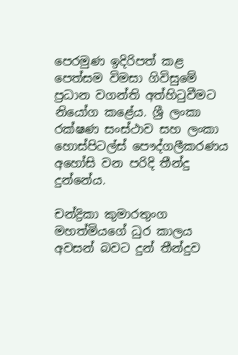පෙරමුණ ඉදිරිපත් කළ පෙත්සම විමසා ගිවිසුමේ ප්‍රධාන වගන්ති අත්හිටුවීමට නියෝග කළේය. ශ්‍රී ලංකා රක්ෂණ සංස්ථාව සහ ලංකා හොස්පිටල්ස් පෞද්ගලීකරණය අහෝසි වන පරිදි තීන්දු දුන්නේය.

චන්ද්‍රිකා කුමාරතුංග මහත්මියගේ ධුර කාලය අවසන් බවට දුන් තීන්දුව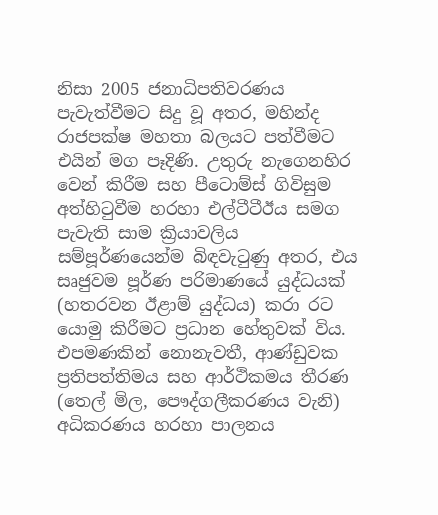නිසා 2005 ජනාධිපතිවරණය පැවැත්වීමට සිදු වූ අතර, මහින්ද රාජපක්ෂ මහතා බලයට පත්වීමට එයින් මග පෑදිණි. උතුරු නැගෙනහිර වෙන් කිරීම සහ පීටොම්ස් ගිවිසුම අත්හිටුවීම හරහා එල්ටීටීඊය සමග පැවැති සාම ක්‍රියාවලිය සම්පූර්ණයෙන්ම බිඳවැටුණු අතර, එය සෘජුවම පූර්ණ පරිමාණයේ යුද්ධයක් (හතරවන ඊළාම් යුද්ධය) කරා රට යොමු කිරීමට ප්‍රධාන හේතුවක් විය. එපමණකින් නොනැවතී, ආණ්ඩුවක ප්‍රතිපත්තිමය සහ ආර්ථිකමය තීරණ (තෙල් මිල, පෞද්ගලීකරණය වැනි) අධිකරණය හරහා පාලනය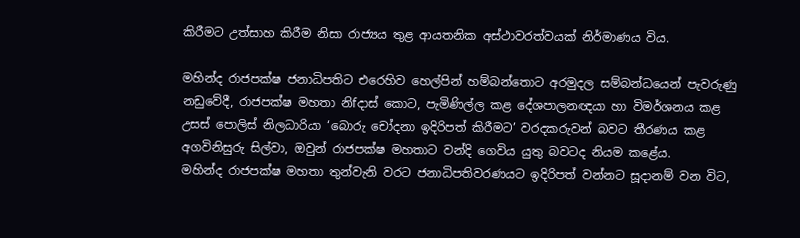කිරීමට උත්සාහ කිරීම නිසා රාජ්‍යය තුළ ආයතනික අස්ථාවරත්වයක් නිර්මාණය විය.

මහින්ද රාජපක්ෂ ජනාධිපතිට එරෙහිව හෙල්පින් හම්බන්තොට අරමුදල සම්බන්ධයෙන් පැවරුණු නඩුවේදී, රාජපක්ෂ මහතා නිfදාස් කොට, පැමිණිල්ල කළ දේශපාලනඥයා හා විමර්ශනය කළ උසස් පොලිස් නිලධාරියා ‘බොරු චෝදනා ඉදිරිපත් කිරීමට’ වරදකරුවන් බවට තීරණය කළ අගවිනිසුරු සිල්වා, ඔවුන් රාජපක්ෂ මහතාට වන්දි ගෙවිය යුතු බවටද නියම කළේය.
මහින්ද රාජපක්ෂ මහතා තුන්වැනි වරට ජනාධිපතිවරණයට ඉදිරිපත් වන්නට සූදානම් වන විට,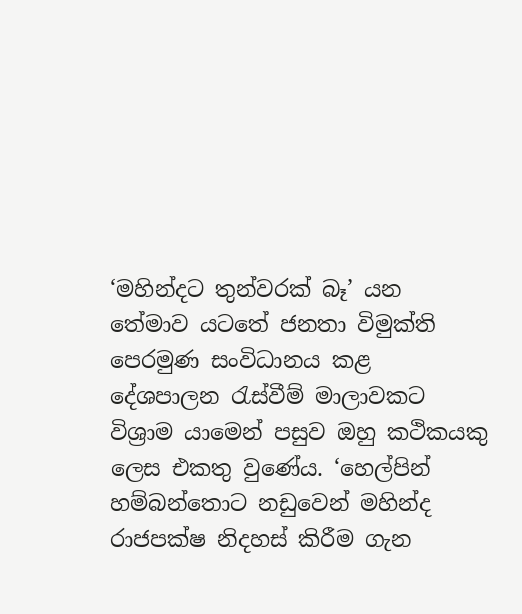‘මහින්දට තුන්වරක් බෑ’ යන තේමාව යටතේ ජනතා විමුක්ති පෙරමුණ සංවිධානය කළ දේශපාලන රැස්වීම් මාලාවකට විශ්‍රාම යාමෙන් පසුව ඔහු කථිකයකු ලෙස එකතු වුණේය. ‘හෙල්පින් හම්බන්තොට නඩුවෙන් මහින්ද රාජපක්ෂ නිදහස් කිරීම ගැන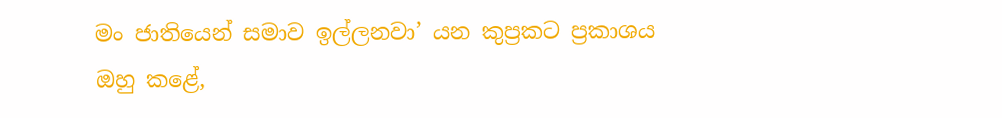මං ජාතියෙන් සමාව ඉල්ලනවා’ යන කුප්‍රකට ප්‍රකාශය ඔහු කළේ,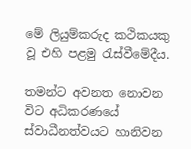මේ ලියුම්කරුද කථිකයකු වූ එහි පළමු රැස්වීමේදීය.

තමන්ට අවනත නොවන විට අධිකරණයේ ස්වාධීනත්වයට හානිවන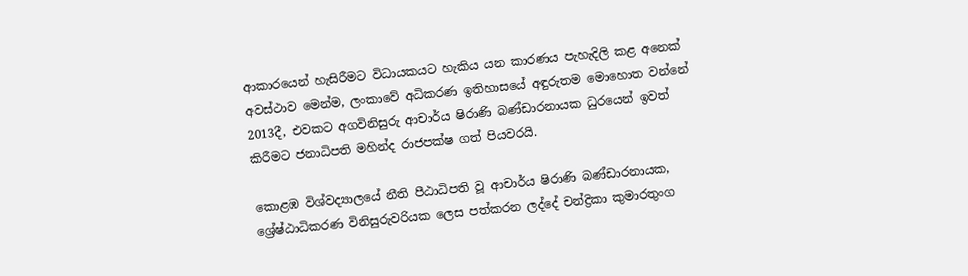ආකාරයෙන් හැසිරීමට විධායකයට හැකිය යන කාරණය පැහැදිලි කළ අනෙක් අවස්ථාව මෙන්ම, ලංකාවේ අධිකරණ ඉතිහාසයේ අඳුරුතම මොහොත වන්නේ 2013දී, එවකට අගවිනිසුරු ආචාර්ය ෂිරාණි බණ්ඩාරනායක ධුරයෙන් ඉවත් කිරීමට ජනාධිපති මහින්ද රාජපක්ෂ ගත් පියවරයි.

කොළඹ විශ්වද්‍යාලයේ නීති පීඨාධිපති වූ ආචාර්ය ෂිරාණි බණ්ඩාරනායක, ශ්‍රේෂ්ඨාධිකරණ විනිසුරුවරියක ලෙස පත්කරන ලද්දේ චන්ද්‍රිකා කුමාරතුංග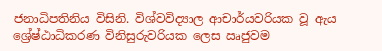ජනාධිපතිනිය විසිනි. විශ්වවිද්‍යාල ආචාර්යවරියක වූ ඇය ශ්‍රේෂ්ඨාධිකරණ විනිසුරුවරියක ලෙස ඍජුවම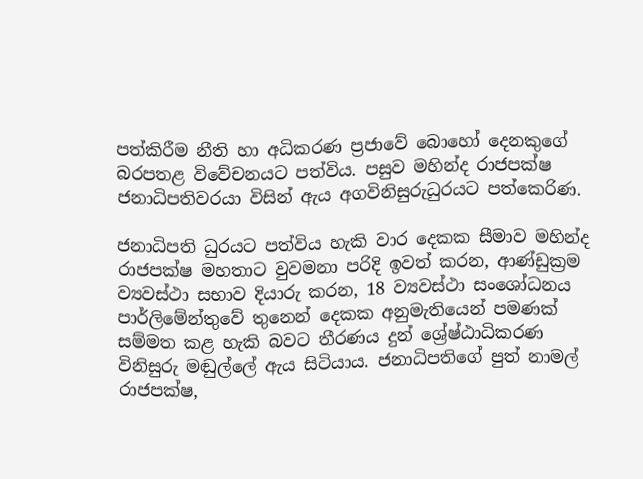පත්කිරීම නීති හා අධිකරණ ප්‍රජාවේ බොහෝ දෙනකුගේ බරපතළ විවේචනයට පත්විය. පසුව මහින්ද රාජපක්ෂ ජනාධිපතිවරයා විසින් ඇය අගවිනිසුරුධුරයට පත්කෙරිණ.

ජනාධිපති ධුරයට පත්විය හැකි වාර දෙකක සීමාව මහින්ද රාජපක්ෂ මහතාට වුවමනා පරිදි ඉවත් කරන, ආණ්ඩුක්‍රම ව්‍යවස්ථා සභාව දියාරු කරන, 18 ව්‍යවස්ථා සංශෝධනය පාර්ලිමේන්තුවේ තුනෙන් දෙකක අනුමැතියෙන් පමණක් සම්මත කළ හැකි බවට තීරණය දුන් ශ්‍රේෂ්ඨාධිකරණ විනිසුරු මඬුල්ලේ ඇය සිටියාය. ජනාධිපතිගේ පුත් නාමල් රාජපක්ෂ,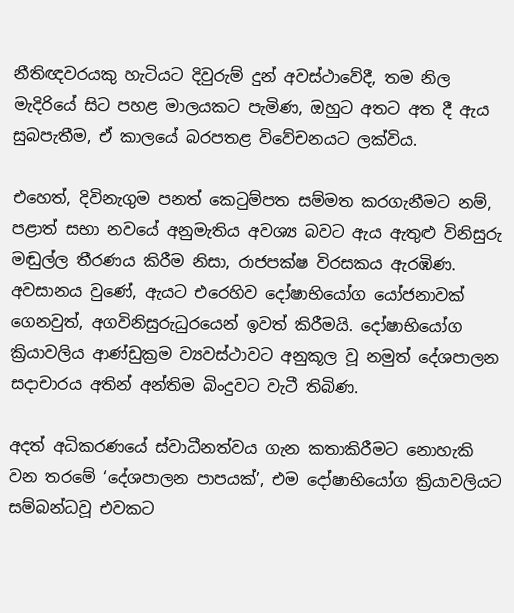නීතිඥවරයකු හැටියට දිවුරුම් දුන් අවස්ථාවේදී, තම නිල මැදිරියේ සිට පහළ මාලයකට පැමිණ, ඔහුට අතට අත දී ඇය සුබපැතීම, ඒ කාලයේ බරපතළ විවේචනයට ලක්විය.

එහෙත්, දිවිනැගුම පනත් කෙටුම්පත සම්මත කරගැනීමට නම්, පළාත් සභා නවයේ අනුමැතිය අවශ්‍ය බවට ඇය ඇතුළු විනිසුරු මඬුල්ල තීරණය කිරීම නිසා, රාජපක්ෂ විරසකය ඇරඹිණ. අවසානය වුණේ, ඇයට එරෙහිව දෝෂාභියෝග යෝජනාවක් ගෙනවුත්, අගවිනිසුරුධුරයෙන් ඉවත් කිරීමයි. දෝෂාභියෝග ක්‍රියාවලිය ආණ්ඩුක්‍රම ව්‍යවස්ථාවට අනුකූල වූ නමුත් දේශපාලන සදාචාරය අතින් අන්තිම බිංදුවට වැටී තිබිණ.

අදත් අධිකරණයේ ස්වාධීනත්වය ගැන කතාකිරීමට නොහැකි වන තරමේ ‘දේශපාලන පාපයක්’, එම දෝෂාභියෝග ක්‍රියාවලියට සම්බන්ධවූ එවකට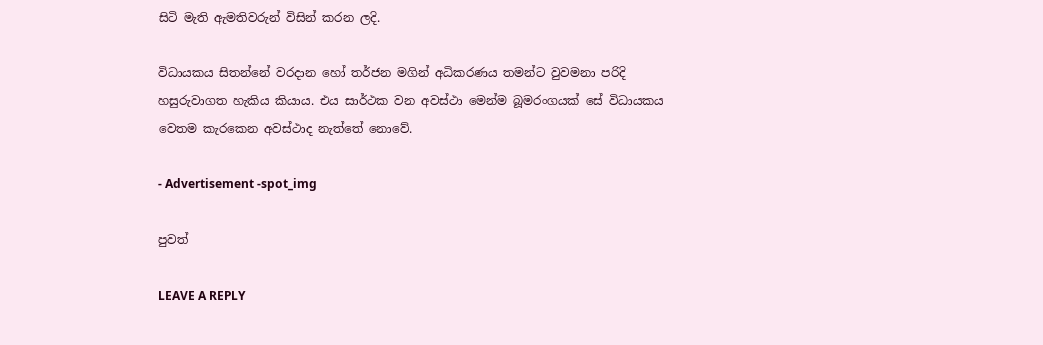සිටි මැති ඇමතිවරුන් විසින් කරන ලදි.

විධායකය සිතන්නේ වරදාන හෝ තර්ජන මගින් අධිකරණය තමන්ට වුවමනා පරිදි හසුරුවාගත හැකිය කියාය. එය සාර්ථක වන අවස්ථා මෙන්ම බූමරංගයක් සේ විධායකය වෙතම කැරකෙන අවස්ථාද නැත්තේ නොවේ.

- Advertisement -spot_img

පුවත්

LEAVE A REPLY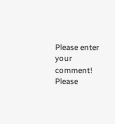Please enter your comment!
Please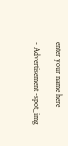enter your name here

- Advertisement -spot_img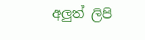අලුත් ලිපි